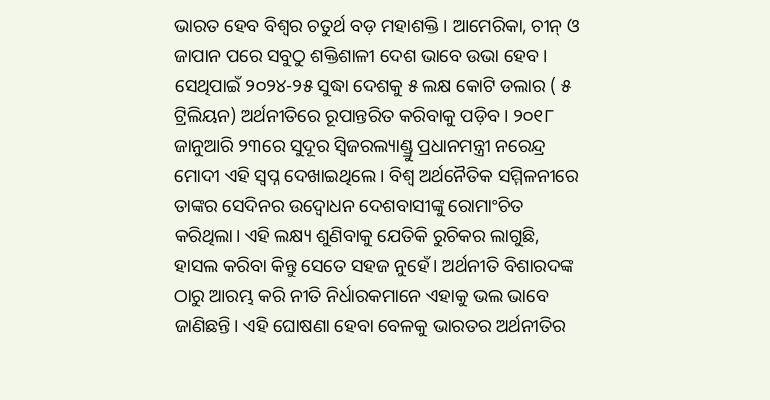ଭାରତ ହେବ ବିଶ୍ବର ଚତୁର୍ଥ ବଡ଼ ମହାଶକ୍ତି। ଆମେରିକା, ଚୀନ୍ ଓ ଜାପାନ ପରେ ସବୁଠୁ ଶକ୍ତିଶାଳୀ ଦେଶ ଭାବେ ଉଭା ହେବ। ସେଥିପାଇଁ ୨୦୨୪-୨୫ ସୁଦ୍ଧା ଦେଶକୁ ୫ ଲକ୍ଷ କୋଟି ଡଲାର ( ୫ ଟ୍ରିଲିୟନ) ଅର୍ଥନୀତିରେ ରୂପାନ୍ତରିତ କରିବାକୁ ପଡ଼ିବ। ୨୦୧୮ ଜାନୁଆରି ୨୩ରେ ସୁଦୂର ସ୍ବିଜରଲ୍ୟାଣ୍ଡ୍ରୁ ପ୍ରଧାନମନ୍ତ୍ରୀ ନରେନ୍ଦ୍ର ମୋଦୀ ଏହି ସ୍ବପ୍ନ ଦେଖାଇଥିଲେ। ବିଶ୍ବ ଅର୍ଥନୈତିକ ସମ୍ମିଳନୀରେ ତାଙ୍କର ସେଦିନର ଉଦ୍ବୋଧନ ଦେଶବାସୀଙ୍କୁ ରୋମାଂଚିତ କରିଥିଲା। ଏହି ଲକ୍ଷ୍ୟ ଶୁଣିବାକୁ ଯେତିକି ରୁଚିକର ଲାଗୁଛି, ହାସଲ କରିବା କିନ୍ତୁ ସେତେ ସହଜ ନୁହେଁ। ଅର୍ଥନୀତି ବିଶାରଦଙ୍କ ଠାରୁ ଆରମ୍ଭ କରି ନୀତି ନିର୍ଧାରକମାନେ ଏହାକୁ ଭଲ ଭାବେ ଜାଣିଛନ୍ତି। ଏହି ଘୋଷଣା ହେବା ବେଳକୁ ଭାରତର ଅର୍ଥନୀତିର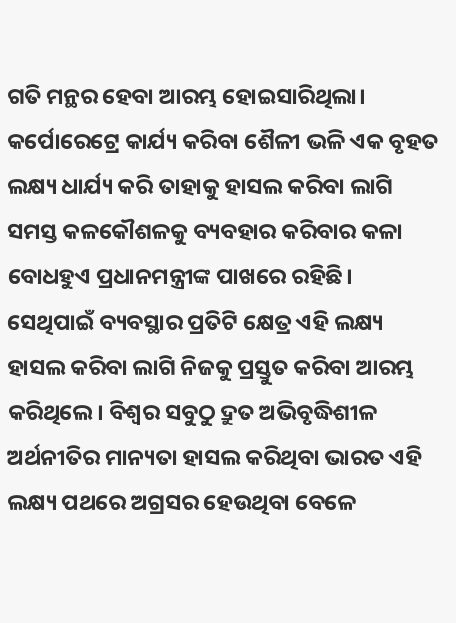ଗତି ମନ୍ଥର ହେବା ଆରମ୍ଭ ହୋଇସାରିଥିଲା। କର୍ପୋରେଟ୍ରେ କାର୍ଯ୍ୟ କରିବା ଶୈଳୀ ଭଳି ଏକ ବୃହତ ଲକ୍ଷ୍ୟ ଧାର୍ଯ୍ୟ କରି ତାହାକୁ ହାସଲ କରିବା ଲାଗି ସମସ୍ତ କଳକୌଶଳକୁ ବ୍ୟବହାର କରିବାର କଳା ବୋଧହୁଏ ପ୍ରଧାନମନ୍ତ୍ରୀଙ୍କ ପାଖରେ ରହିଛି। ସେଥିପାଇଁ ବ୍ୟବସ୍ଥାର ପ୍ରତିଟି କ୍ଷେତ୍ର ଏହି ଲକ୍ଷ୍ୟ ହାସଲ କରିବା ଲାଗି ନିଜକୁ ପ୍ରସ୍ତୁତ କରିବା ଆରମ୍ଭ କରିଥିଲେ। ବିଶ୍ବର ସବୁଠୁ ଦ୍ରୁତ ଅଭିବୃଦ୍ଧିଶୀଳ ଅର୍ଥନୀତିର ମାନ୍ୟତା ହାସଲ କରିଥିବା ଭାରତ ଏହି ଲକ୍ଷ୍ୟ ପଥରେ ଅଗ୍ରସର ହେଉଥିବା ବେଳେ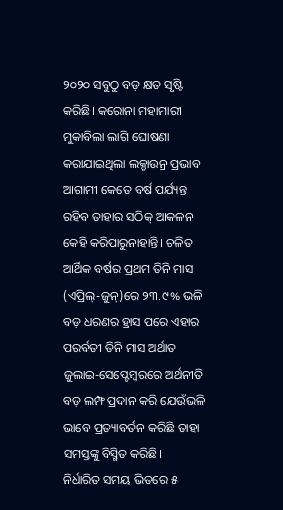୨୦୨୦ ସବୁଠୁ ବଡ଼ କ୍ଷତ ସୃଷ୍ଟି କରିଛି। କରୋନା ମହାମାରୀ ମୁକାବିଲା ଲାଗି ଘୋଷଣା କରାଯାଇଥିଲା ଲକ୍ଡାଉନ୍ର ପ୍ରଭାବ ଆଗାମୀ କେତେ ବର୍ଷ ପର୍ଯ୍ୟନ୍ତ ରହିବ ତାହାର ସଠିକ୍ ଆକଳନ କେହି କରିପାରୁନାହାନ୍ତି। ଚଳିତ ଆର୍ଥିକ ବର୍ଷର ପ୍ରଥମ ତିନି ମାସ (ଏପ୍ରିଲ୍-ଜୁନ୍)ରେ ୨୩.୯% ଭଳି ବଡ଼ ଧରଣର ହ୍ରାସ ପରେ ଏହାର ପରର୍ବତୀ ତିନି ମାସ ଅର୍ଥାତ ଜୁଲାଇ-ସେପ୍ଟେମ୍ବରରେ ଅର୍ଥନୀତି ବଡ଼ ଲମ୍ଫ ପ୍ରଦାନ କରି ଯେଉଁଭଳି ଭାବେ ପ୍ରତ୍ୟାବର୍ତନ କରିଛି ତାହା ସମସ୍ତଙ୍କୁ ବିସ୍ମିତ କରିଛି।
ନିର୍ଧାରିତ ସମୟ ଭିତରେ ୫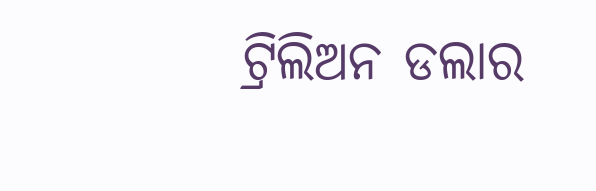ଟ୍ରିଲିଅନ ଡଲାର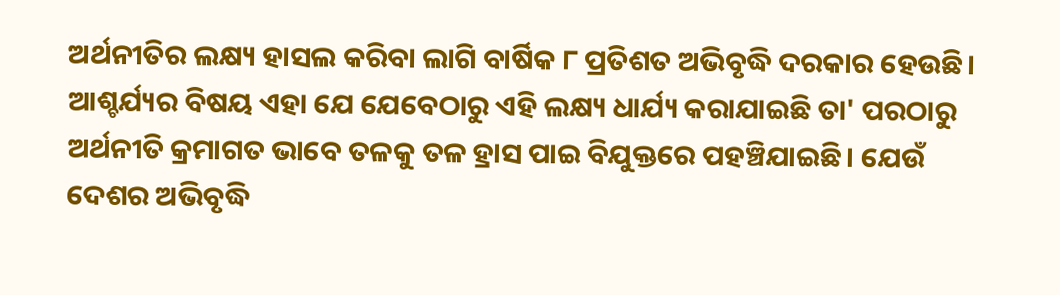ଅର୍ଥନୀତିର ଲକ୍ଷ୍ୟ ହାସଲ କରିବା ଲାଗି ବାର୍ଷିକ ୮ ପ୍ରତିଶତ ଅଭିବୃଦ୍ଧି ଦରକାର ହେଉଛି। ଆଶ୍ଚର୍ଯ୍ୟର ବିଷୟ ଏହା ଯେ ଯେବେଠାରୁ ଏହି ଲକ୍ଷ୍ୟ ଧାର୍ଯ୍ୟ କରାଯାଇଛି ତା' ପରଠାରୁ ଅର୍ଥନୀତି କ୍ରମାଗତ ଭାବେ ତଳକୁ ତଳ ହ୍ରାସ ପାଇ ବିଯୁକ୍ତରେ ପହଞ୍ଚିଯାଇଛି। ଯେଉଁ ଦେଶର ଅଭିବୃଦ୍ଧି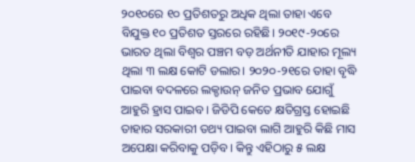୨୦୧୦ରେ ୧୦ ପ୍ରତିଶତରୁ ଅଧିକ ଥିଲା ତାହା ଏବେ ବିଯୁକ୍ତ ୧୦ ପ୍ରତିଶତ ସ୍ତରରେ ରହିଛି। ୨୦୧୯-୨୦ରେ ଭାରତ ଥିଲା ବିଶ୍ବର ପଞ୍ଚମ ବଡ଼ ଅର୍ଥନୀତି ଯାହାର ମୂଲ୍ୟ ଥିଲା ୩ ଲକ୍ଷ କୋଟି ଡଲାର। ୨୦୨୦-୨୧ରେ ତାହା ବୃଦ୍ଧି ପାଇବା ବଦଳରେ ଲକ୍ଡାଉନ୍ ଜନିତ ପ୍ରଭାବ ଯୋଗୁଁ ଆହୁରି ହ୍ରାସ ପାଇବ। ଜିଡିପି କେତେ କ୍ଷତିଗ୍ରସ୍ତ ହୋଇଛି ତାହାର ସରକାରୀ ତଥ୍ୟ ପାଇବା ଲାଗି ଆହୁରି କିଛି ମାସ ଅପେକ୍ଷା କରିବାକୁ ପଡ଼ିବ। କିନ୍ତୁ ଏହିଠାରୁ ୫ ଲକ୍ଷ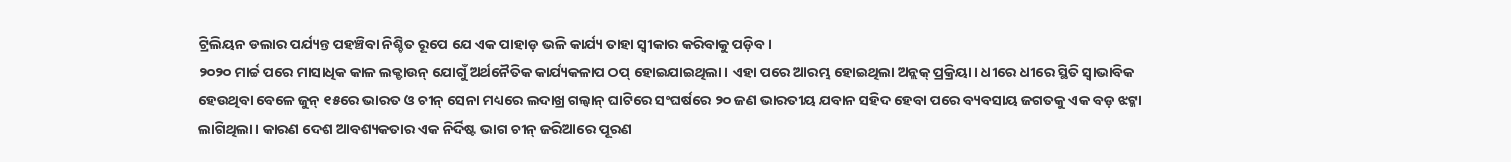ଟ୍ରିଲିୟନ ଡଲାର ପର୍ଯ୍ୟନ୍ତ ପହଞ୍ଚିବା ନିଶ୍ଚିତ ରୂପେ ଯେ ଏକ ପାହାଡ଼ ଭଳି କାର୍ଯ୍ୟ ତାହା ସ୍ବୀକାର କରିବାକୁ ପଡ଼ିବ।
୨୦୨୦ ମାର୍ଚ୍ଚ ପରେ ମାସାଧିକ କାଳ ଲକ୍ଡାଉନ୍ ଯୋଗୁଁ ଅର୍ଥନୈତିକ କାର୍ଯ୍ୟକଳାପ ଠପ୍ ହୋଇଯାଇଥିଲା। ଏହା ପରେ ଆରମ୍ଭ ହୋଇଥିଲା ଅନ୍ଲକ୍ ପ୍ରକ୍ରିୟା। ଧୀରେ ଧୀରେ ସ୍ଥିତି ସ୍ବାଭାବିକ ହେଉଥିବା ବେଳେ ଜୁନ୍ ୧୫ରେ ଭାରତ ଓ ଚୀନ୍ ସେନା ମଧ୍ୟରେ ଲଦାଖ୍ର ଗଲ୍ୱାନ୍ ଘାଟିରେ ସଂଘର୍ଷରେ ୨୦ ଜଣ ଭାରତୀୟ ଯବାନ ସହିଦ ହେବା ପରେ ବ୍ୟବସାୟ ଜଗତକୁ ଏକ ବଡ଼ ଝଟ୍କା ଲାଗିଥିଲା। କାରଣ ଦେଶ ଆବଶ୍ୟକତାର ଏକ ନିର୍ଦିଷ୍ଟ ଭାଗ ଚୀନ୍ ଜରିଆରେ ପୂରଣ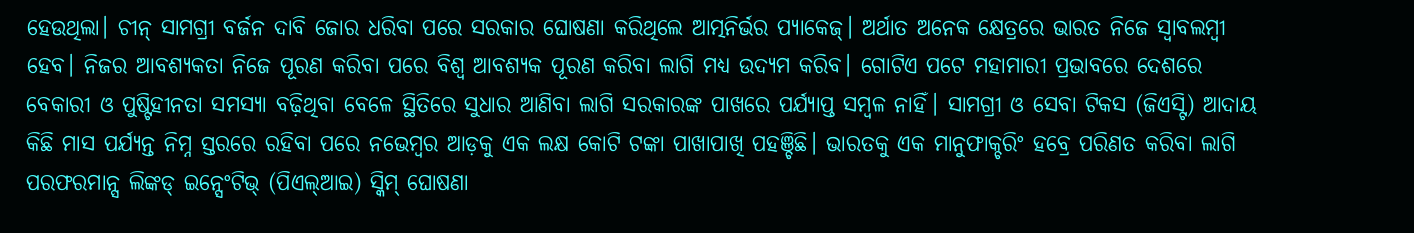ହେଉଥିଲା। ଚୀନ୍ ସାମଗ୍ରୀ ବର୍ଜନ ଦାବି ଜୋର ଧରିବା ପରେ ସରକାର ଘୋଷଣା କରିଥିଲେ ଆତ୍ମନିର୍ଭର ପ୍ୟାକେଜ୍। ଅର୍ଥାତ ଅନେକ କ୍ଷେତ୍ରରେ ଭାରତ ନିଜେ ସ୍ବାବଲମ୍ବୀ ହେବ। ନିଜର ଆବଶ୍ୟକତା ନିଜେ ପୂରଣ କରିବା ପରେ ବିଶ୍ବ ଆବଶ୍ୟକ ପୂରଣ କରିବା ଲାଗି ମଧ୍ୟ ଉଦ୍ୟମ କରିବ। ଗୋଟିଏ ପଟେ ମହାମାରୀ ପ୍ରଭାବରେ ଦେଶରେ ବେକାରୀ ଓ ପୁଷ୍ଟିହୀନତା ସମସ୍ୟା ବଢ଼ିଥିବା ବେଳେ ସ୍ଥିତିରେ ସୁଧାର ଆଣିବା ଲାଗି ସରକାରଙ୍କ ପାଖରେ ପର୍ଯ୍ୟାପ୍ତ ସମ୍ବଳ ନାହିଁ। ସାମଗ୍ରୀ ଓ ସେବା ଟିକସ (ଜିଏସ୍ଟି) ଆଦାୟ କିଛି ମାସ ପର୍ଯ୍ୟନ୍ତ ନିମ୍ନ ସ୍ତରରେ ରହିବା ପରେ ନଭେମ୍ବର ଆଡ଼କୁ ଏକ ଲକ୍ଷ କୋଟି ଟଙ୍କା ପାଖାପାଖି ପହଞ୍ଚିଛି। ଭାରତକୁ ଏକ ମାନୁଫାକ୍ଚରିଂ ହବ୍ରେ ପରିଣତ କରିବା ଲାଗି ପରଫରମାନ୍ସ ଲିଙ୍କଡ୍ ଇନ୍ସେଂଟିଭ୍ (ପିଏଲ୍ଆଇ) ସ୍କିମ୍ ଘୋଷଣା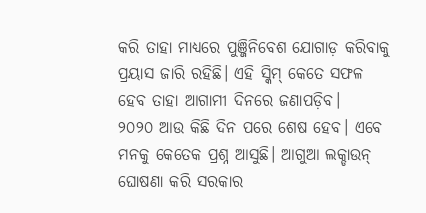କରି ତାହା ମାଧ୍ୟରେ ପୁଞ୍ଜିନିବେଶ ଯୋଗାଡ଼ କରିବାକୁ ପ୍ରୟାସ ଜାରି ରହିଛି। ଏହି ସ୍କିମ୍ କେତେ ସଫଳ ହେବ ତାହା ଆଗାମୀ ଦିନରେ ଜଣାପଡ଼ିବ।
୨୦୨୦ ଆଉ କିଛି ଦିନ ପରେ ଶେଷ ହେବ। ଏବେ ମନକୁ କେତେକ ପ୍ରଶ୍ନ ଆସୁଛି। ଆଗୁଆ ଲକ୍ଡାଉନ୍ ଘୋଷଣା କରି ସରକାର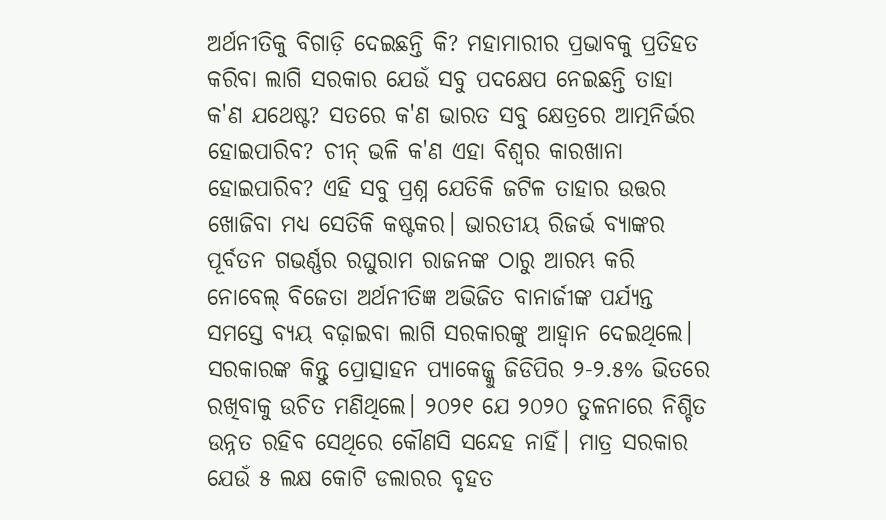ଅର୍ଥନୀତିକୁ ବିଗାଡ଼ି ଦେଇଛନ୍ତି କି? ମହାମାରୀର ପ୍ରଭାବକୁ ପ୍ରତିହତ କରିବା ଲାଗି ସରକାର ଯେଉଁ ସବୁ ପଦକ୍ଷେପ ନେଇଛନ୍ତି ତାହା କ'ଣ ଯଥେଷ୍ଟ? ସତରେ କ'ଣ ଭାରତ ସବୁ କ୍ଷେତ୍ରରେ ଆତ୍ମନିର୍ଭର ହୋଇପାରିବ? ଚୀନ୍ ଭଳି କ'ଣ ଏହା ବିଶ୍ବର କାରଖାନା ହୋଇପାରିବ? ଏହି ସବୁ ପ୍ରଶ୍ନ ଯେତିକି ଜଟିଳ ତାହାର ଉତ୍ତର ଖୋଜିବା ମଧ୍ୟ ସେତିକି କଷ୍ଟକର। ଭାରତୀୟ ରିଜର୍ଭ ବ୍ୟାଙ୍କର ପୂର୍ବତନ ଗଭର୍ଣ୍ଣର ରଘୁରାମ ରାଜନଙ୍କ ଠାରୁ ଆରମ୍ଭ କରି ନୋବେଲ୍ ବିଜେତା ଅର୍ଥନୀତିଜ୍ଞ ଅଭିଜିତ ବାନାର୍ଜୀଙ୍କ ପର୍ଯ୍ୟନ୍ତ ସମସ୍ତେ ବ୍ୟୟ ବଢ଼ାଇବା ଲାଗି ସରକାରଙ୍କୁ ଆହ୍ବାନ ଦେଇଥିଲେ। ସରକାରଙ୍କ କିନ୍ତୁ ପ୍ରୋତ୍ସାହନ ପ୍ୟାକେଜ୍କୁ ଜିଡିପିର ୨-୨.୫% ଭିତରେ ରଖିବାକୁ ଉଚିତ ମଣିଥିଲେ। ୨୦୨୧ ଯେ ୨୦୨୦ ତୁଳନାରେ ନିଶ୍ଚିତ ଉନ୍ନତ ରହିବ ସେଥିରେ କୌଣସି ସନ୍ଦେହ ନାହିଁ। ମାତ୍ର ସରକାର ଯେଉଁ ୫ ଲକ୍ଷ କୋଟି ଡଲାରର ବୃହତ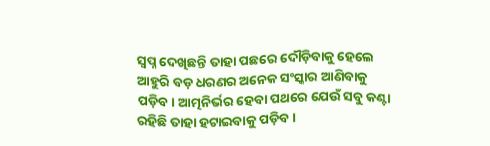ସ୍ବପ୍ନ ଦେଖିଛନ୍ତି ତାହା ପଛରେ ଦୌଡ଼ିବାକୁ ହେଲେ ଆହୁରି ବଡ଼ ଧରଣର ଅନେକ ସଂସ୍କାର ଆଣିବାକୁ ପଡ଼ିବ। ଆତ୍ମନିର୍ଭର ହେବା ପଥରେ ଯେଉଁ ସବୁ କଣ୍ଟା ରହିଛି ତାହା ହଟାଇବାକୁ ପଡ଼ିବ।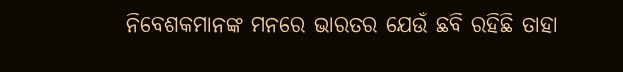ନିବେଶକମାନଙ୍କ ମନରେ ଭାରତର ଯେଉଁ ଛବି ରହିଛି ତାହା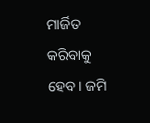ମାର୍ଜିତ କରିବାକୁ ହେବ। ଜମି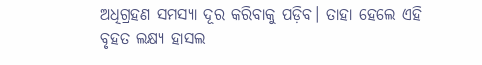ଅଧିଗ୍ରହଣ ସମସ୍ୟା ଦୂର କରିବାକୁ ପଡ଼ିବ। ତାହା ହେଲେ ଏହି ବୃହତ ଲକ୍ଷ୍ୟ ହାସଲ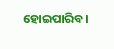ହୋଇପାରିବ।